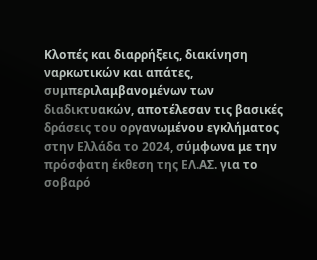Κλοπές και διαρρήξεις, διακίνηση ναρκωτικών και απάτες, συμπεριλαμβανομένων των διαδικτυακών, αποτέλεσαν τις βασικές δράσεις του οργανωμένου εγκλήματος στην Ελλάδα το 2024, σύμφωνα με την πρόσφατη έκθεση της ΕΛ.ΑΣ. για το σοβαρό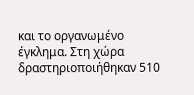και το οργανωμένο έγκλημα. Στη χώρα δραστηριοποιήθηκαν 510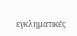εγκληματικές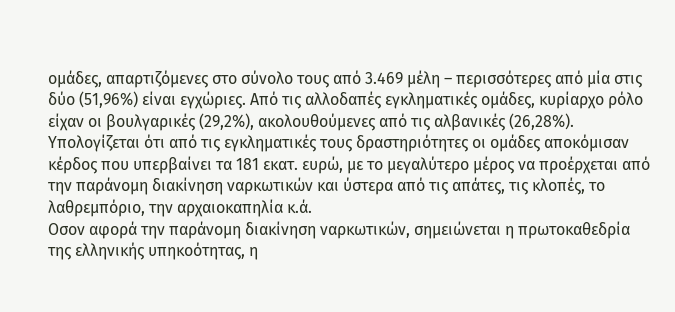ομάδες, απαρτιζόμενες στο σύνολο τους από 3.469 μέλη – περισσότερες από μία στις δύο (51,96%) είναι εγχώριες. Από τις αλλοδαπές εγκληματικές ομάδες, κυρίαρχο ρόλο είχαν οι βουλγαρικές (29,2%), ακολουθούμενες από τις αλβανικές (26,28%). Υπολογίζεται ότι από τις εγκληματικές τους δραστηριότητες οι ομάδες αποκόμισαν κέρδος που υπερβαίνει τα 181 εκατ. ευρώ, με το μεγαλύτερο μέρος να προέρχεται από την παράνομη διακίνηση ναρκωτικών και ύστερα από τις απάτες, τις κλοπές, το λαθρεμπόριο, την αρχαιοκαπηλία κ.ά.
Οσον αφορά την παράνομη διακίνηση ναρκωτικών, σημειώνεται η πρωτοκαθεδρία της ελληνικής υπηκοότητας, η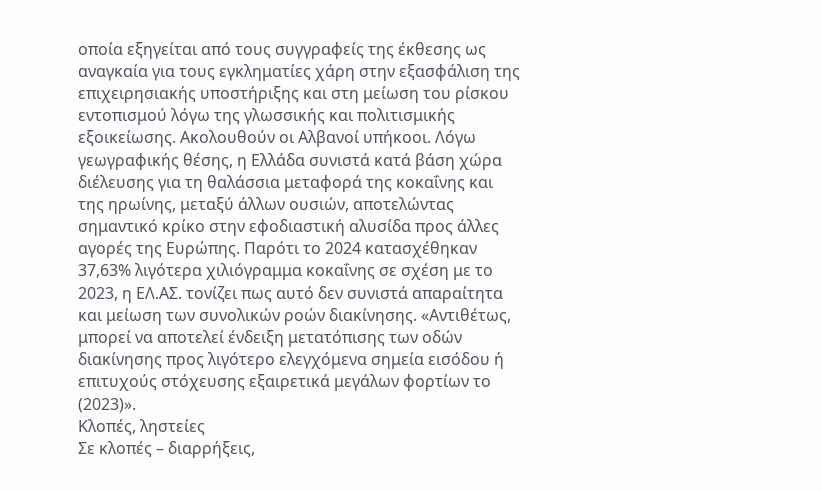οποία εξηγείται από τους συγγραφείς της έκθεσης ως αναγκαία για τους εγκληματίες χάρη στην εξασφάλιση της επιχειρησιακής υποστήριξης και στη μείωση του ρίσκου εντοπισμού λόγω της γλωσσικής και πολιτισμικής εξοικείωσης. Ακολουθούν οι Αλβανοί υπήκοοι. Λόγω γεωγραφικής θέσης, η Ελλάδα συνιστά κατά βάση χώρα διέλευσης για τη θαλάσσια μεταφορά της κοκαΐνης και της ηρωίνης, μεταξύ άλλων ουσιών, αποτελώντας σημαντικό κρίκο στην εφοδιαστική αλυσίδα προς άλλες αγορές της Ευρώπης. Παρότι το 2024 κατασχέθηκαν 37,63% λιγότερα χιλιόγραμμα κοκαΐνης σε σχέση με το 2023, η ΕΛ.ΑΣ. τονίζει πως αυτό δεν συνιστά απαραίτητα και μείωση των συνολικών ροών διακίνησης. «Αντιθέτως, μπορεί να αποτελεί ένδειξη μετατόπισης των οδών διακίνησης προς λιγότερο ελεγχόμενα σημεία εισόδου ή επιτυχούς στόχευσης εξαιρετικά μεγάλων φορτίων το (2023)».
Κλοπές, ληστείες
Σε κλοπές – διαρρήξεις,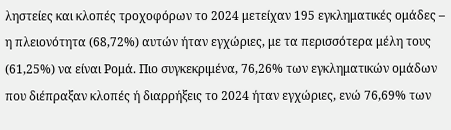ληστείες και κλοπές τροχοφόρων το 2024 μετείχαν 195 εγκληματικές ομάδες – η πλειονότητα (68,72%) αυτών ήταν εγχώριες, με τα περισσότερα μέλη τους (61,25%) να είναι Ρομά. Πιο συγκεκριμένα, 76,26% των εγκληματικών ομάδων που διέπραξαν κλοπές ή διαρρήξεις το 2024 ήταν εγχώριες, ενώ 76,69% των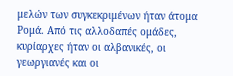μελών των συγκεκριμένων ήταν άτομα Ρομά. Από τις αλλοδαπές ομάδες, κυρίαρχες ήταν οι αλβανικές, οι γεωργιανές και οι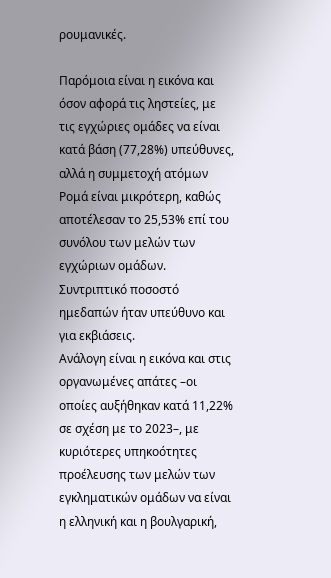ρουμανικές.

Παρόμοια είναι η εικόνα και όσον αφορά τις ληστείες, με τις εγχώριες ομάδες να είναι κατά βάση (77,28%) υπεύθυνες, αλλά η συμμετοχή ατόμων Ρομά είναι μικρότερη, καθώς αποτέλεσαν το 25,53% επί του συνόλου των μελών των εγχώριων ομάδων. Συντριπτικό ποσοστό ημεδαπών ήταν υπεύθυνο και για εκβιάσεις.
Ανάλογη είναι η εικόνα και στις οργανωμένες απάτες –οι οποίες αυξήθηκαν κατά 11,22% σε σχέση με το 2023–, με κυριότερες υπηκοότητες προέλευσης των μελών των εγκληματικών ομάδων να είναι η ελληνική και η βουλγαρική,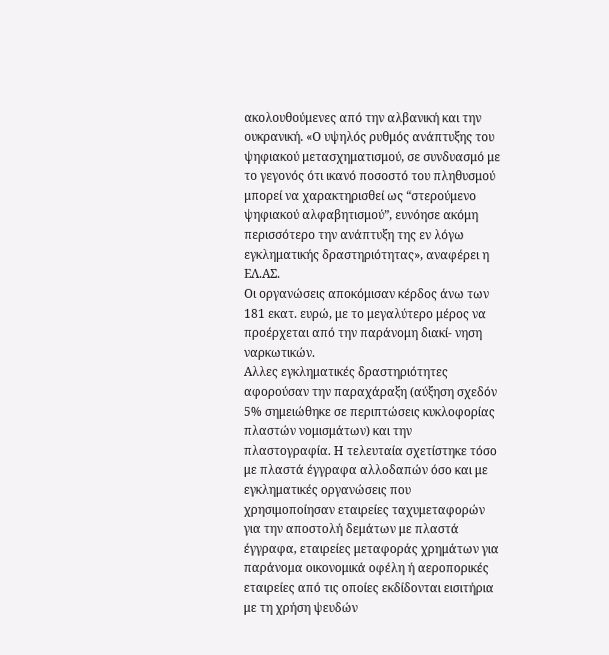ακολουθούμενες από την αλβανική και την ουκρανική. «Ο υψηλός ρυθμός ανάπτυξης του ψηφιακού μετασχηματισμού, σε συνδυασμό με το γεγονός ότι ικανό ποσοστό του πληθυσμού μπορεί να χαρακτηρισθεί ως “στερούμενο ψηφιακού αλφαβητισμού”, ευνόησε ακόμη περισσότερο την ανάπτυξη της εν λόγω εγκληματικής δραστηριότητας», αναφέρει η ΕΛ.ΑΣ.
Οι οργανώσεις αποκόμισαν κέρδος άνω των 181 εκατ. ευρώ, με το μεγαλύτερο μέρος να προέρχεται από την παράνομη διακί- νηση ναρκωτικών.
Αλλες εγκληματικές δραστηριότητες αφορούσαν την παραχάραξη (αύξηση σχεδόν 5% σημειώθηκε σε περιπτώσεις κυκλοφορίας πλαστών νομισμάτων) και την πλαστογραφία. Η τελευταία σχετίστηκε τόσο με πλαστά έγγραφα αλλοδαπών όσο και με εγκληματικές οργανώσεις που χρησιμοποίησαν εταιρείες ταχυμεταφορών για την αποστολή δεμάτων με πλαστά έγγραφα, εταιρείες μεταφοράς χρημάτων για παράνομα οικονομικά οφέλη ή αεροπορικές εταιρείες από τις οποίες εκδίδονται εισιτήρια με τη χρήση ψευδών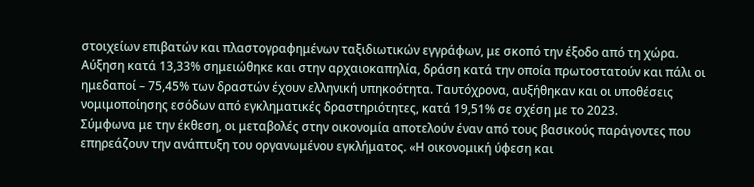στοιχείων επιβατών και πλαστογραφημένων ταξιδιωτικών εγγράφων, με σκοπό την έξοδο από τη χώρα.
Αύξηση κατά 13,33% σημειώθηκε και στην αρχαιοκαπηλία, δράση κατά την οποία πρωτοστατούν και πάλι οι ημεδαποί – 75,45% των δραστών έχουν ελληνική υπηκοότητα. Ταυτόχρονα, αυξήθηκαν και οι υποθέσεις νομιμοποίησης εσόδων από εγκληματικές δραστηριότητες, κατά 19,51% σε σχέση με το 2023.
Σύμφωνα με την έκθεση, οι μεταβολές στην οικονομία αποτελούν έναν από τους βασικούς παράγοντες που επηρεάζουν την ανάπτυξη του οργανωμένου εγκλήματος. «Η οικονομική ύφεση και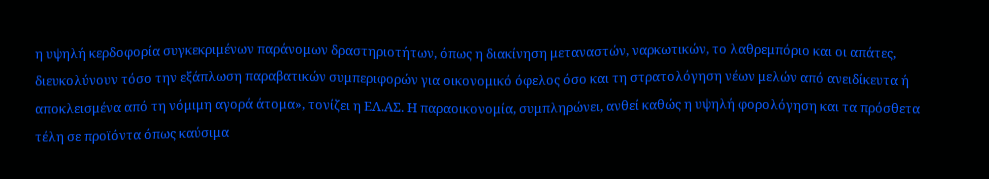η υψηλή κερδοφορία συγκεκριμένων παράνομων δραστηριοτήτων, όπως η διακίνηση μεταναστών, ναρκωτικών, το λαθρεμπόριο και οι απάτες, διευκολύνουν τόσο την εξάπλωση παραβατικών συμπεριφορών για οικονομικό όφελος όσο και τη στρατολόγηση νέων μελών από ανειδίκευτα ή αποκλεισμένα από τη νόμιμη αγορά άτομα», τονίζει η ΕΛ.ΑΣ. Η παραοικονομία, συμπληρώνει, ανθεί καθώς η υψηλή φορολόγηση και τα πρόσθετα τέλη σε προϊόντα όπως καύσιμα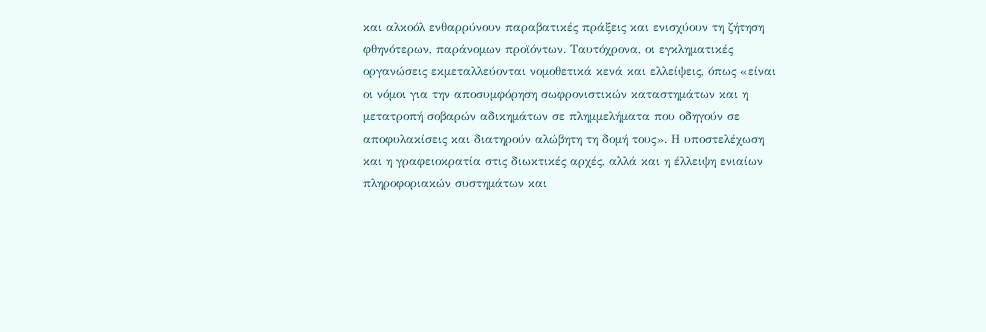και αλκοόλ ενθαρρύνουν παραβατικές πράξεις και ενισχύουν τη ζήτηση φθηνότερων, παράνομων προϊόντων. Ταυτόχρονα, οι εγκληματικές οργανώσεις εκμεταλλεύονται νομοθετικά κενά και ελλείψεις, όπως «είναι οι νόμοι για την αποσυμφόρηση σωφρονιστικών καταστημάτων και η μετατροπή σοβαρών αδικημάτων σε πλημμελήματα που οδηγούν σε αποφυλακίσεις και διατηρούν αλώβητη τη δομή τους». Η υποστελέχωση και η γραφειοκρατία στις διωκτικές αρχές, αλλά και η έλλειψη ενιαίων πληροφοριακών συστημάτων και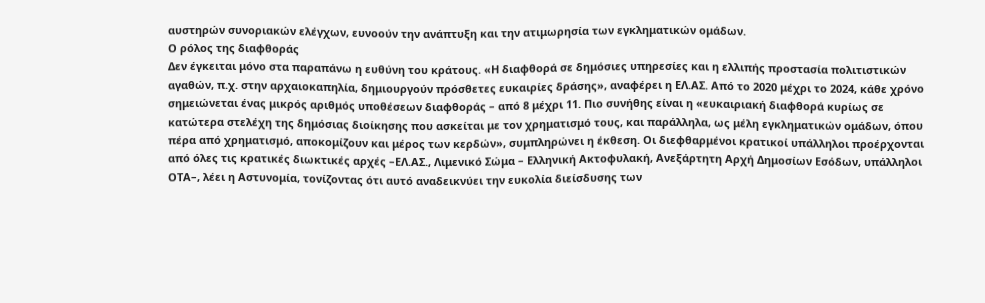αυστηρών συνοριακών ελέγχων, ευνοούν την ανάπτυξη και την ατιμωρησία των εγκληματικών ομάδων.
Ο ρόλος της διαφθοράς
Δεν έγκειται μόνο στα παραπάνω η ευθύνη του κράτους. «Η διαφθορά σε δημόσιες υπηρεσίες και η ελλιπής προστασία πολιτιστικών αγαθών, π.χ. στην αρχαιοκαπηλία, δημιουργούν πρόσθετες ευκαιρίες δράσης», αναφέρει η ΕΛ.ΑΣ. Από το 2020 μέχρι το 2024, κάθε χρόνο σημειώνεται ένας μικρός αριθμός υποθέσεων διαφθοράς – από 8 μέχρι 11. Πιο συνήθης είναι η «ευκαιριακή διαφθορά κυρίως σε κατώτερα στελέχη της δημόσιας διοίκησης που ασκείται με τον χρηματισμό τους, και παράλληλα, ως μέλη εγκληματικών ομάδων, όπου πέρα από χρηματισμό, αποκομίζουν και μέρος των κερδών», συμπληρώνει η έκθεση. Οι διεφθαρμένοι κρατικοί υπάλληλοι προέρχονται από όλες τις κρατικές διωκτικές αρχές –ΕΛ.ΑΣ., Λιμενικό Σώμα – Ελληνική Ακτοφυλακή, Ανεξάρτητη Αρχή Δημοσίων Εσόδων, υπάλληλοι ΟΤΑ–, λέει η Αστυνομία, τονίζοντας ότι αυτό αναδεικνύει την ευκολία διείσδυσης των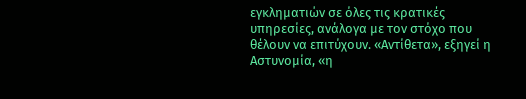εγκληματιών σε όλες τις κρατικές υπηρεσίες, ανάλογα με τον στόχο που θέλουν να επιτύχουν. «Αντίθετα», εξηγεί η Αστυνομία, «η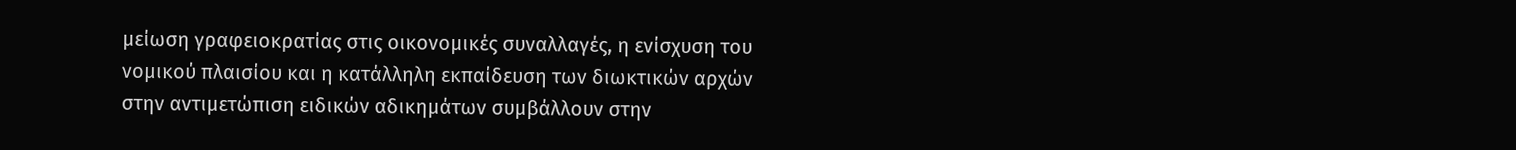μείωση γραφειοκρατίας στις οικονομικές συναλλαγές, η ενίσχυση του νομικού πλαισίου και η κατάλληλη εκπαίδευση των διωκτικών αρχών στην αντιμετώπιση ειδικών αδικημάτων συμβάλλουν στην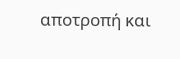αποτροπή και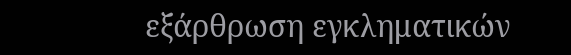εξάρθρωση εγκληματικών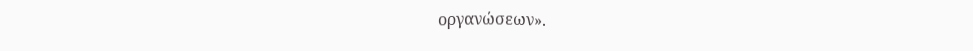οργανώσεων».